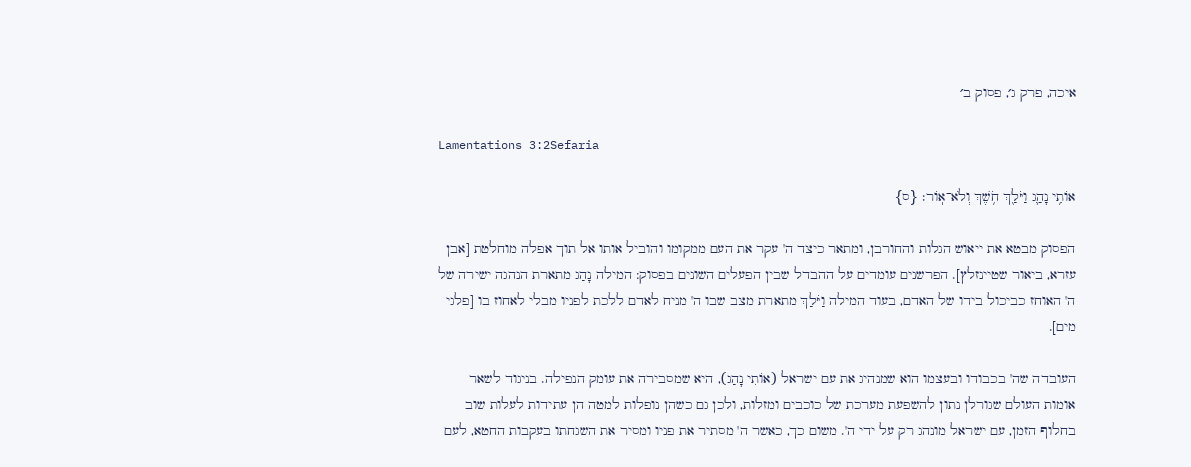איכה, פרק ג׳, פסוק ב׳

Lamentations 3:2Sefaria

אוֹתִ֥י נָהַ֛ג וַיֹּלַ֖ךְ חֹ֥שֶׁךְ וְלֹא־אֽוֹר׃ {ס}

הפסוק מבטא את ייאוש הגלות והחורבן, ומתאר כיצד ה' עקר את העם ממקומו והוביל אותו אל תוך אפלה מוחלטת [אבן עזרא, ביאור שטיינזלץ]. הפרשנים עומדים על ההבדל שבין הפעלים השונים בפסוק: המילה נָהַג מתארת הנהגה ישירה של ה' האוחז כביכול בידו של האדם, בעוד המילה וַיֹּלַךְ מתארת מצב שבו ה' מניח לאדם ללכת לפניו מבלי לאחוז בו [פלגי מים].

העובדה שה' בכבודו ובעצמו הוא שמנהיג את עם ישראל (אוֹתִי נָהַג), היא שמסבירה את עומק הנפילה. בניגוד לשאר אומות העולם שגורלן נתון להשפעת מערכת של כוכבים ומזלות, ולכן גם כשהן נופלות למטה הן עתידות לעלות שוב בחלוף הזמן, עם ישראל מונהג רק על ידי ה'. משום כך, כאשר ה' מסתיר את פניו ומסיר את השגחתו בעקבות החטא, לעם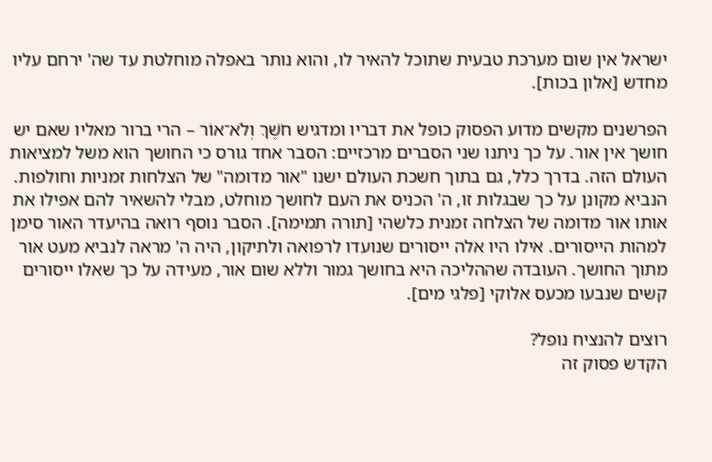ישראל אין שום מערכת טבעית שתוכל להאיר לו, והוא נותר באפלה מוחלטת עד שה' ירחם עליו מחדש [אלון בכות].

הפרשנים מקשים מדוע הפסוק כופל את דבריו ומדגיש חֹשֶׁךְ וְלֹא־אוֹר – הרי ברור מאליו שאם יש חושך אין אור. על כך ניתנו שני הסברים מרכזיים: הסבר אחד גורס כי החושך הוא משל למציאות העולם הזה. בדרך כלל, גם בתוך חשכת העולם ישנו "אור מדומה" של הצלחות זמניות וחולפות. הנביא מקונן על כך שבגלות זו, ה' הכניס את העם לחושך מוחלט, מבלי להשאיר להם אפילו את אותו אור מדומה של הצלחה זמנית כלשהי [תורה תמימה]. הסבר נוסף רואה בהיעדר האור סימן למהות הייסורים. אילו היו אלה ייסורים שנועדו לרפואה ולתיקון, היה ה' מראה לנביא מעט אור מתוך החושך. העובדה שההליכה היא בחושך גמור וללא שום אור, מעידה על כך שאלו ייסורים קשים שנבעו מכעס אלוקי [פלגי מים].

רוצים להנציח נופל?
הקדש פסוק זה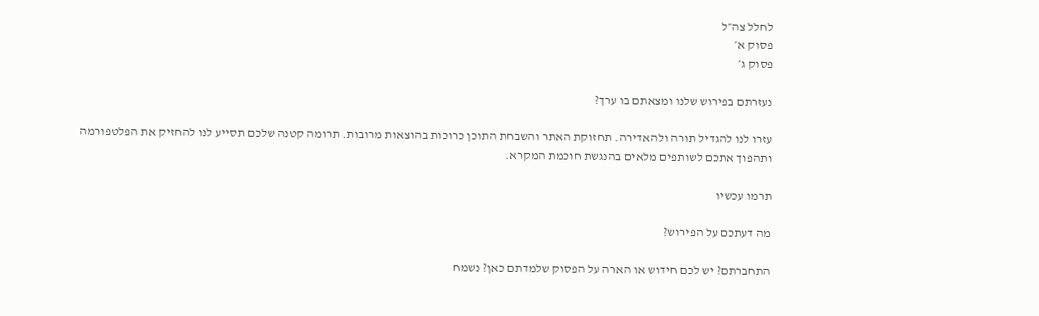לחלל צה״ל
פסוק א׳
פסוק ג׳

נעזרתם בפירוש שלנו ומצאתם בו ערך?

עזרו לנו להגדיל תורה ולהאדירה. תחזוקת האתר והשבחת התוכן כרוכות בהוצאות מרובות. תרומה קטנה שלכם תסייע לנו להחזיק את הפלטפורמה ותהפוך אתכם לשותפים מלאים בהנגשת חוכמת המקרא.

תרמו עכשיו

מה דעתכם על הפירוש?

התחברתם? יש לכם חידוש או הארה על הפסוק שלמדתם כאן? נשמח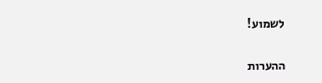לשמוע!

ההערות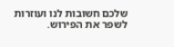שלכם חשובות לנו ועוזרות לשפר את הפירוש.